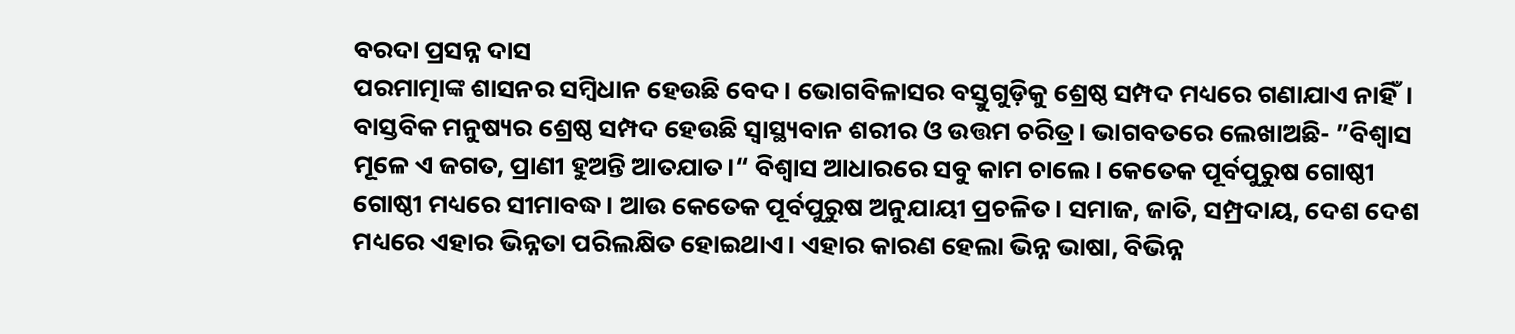ବରଦା ପ୍ରସନ୍ନ ଦାସ
ପରମାତ୍ମାଙ୍କ ଶାସନର ସମ୍ବିଧାନ ହେଉଛି ବେଦ। ଭୋଗବିଳାସର ବସ୍ତୁଗୁଡ଼ିକୁ ଶ୍ରେଷ୍ଠ ସମ୍ପଦ ମଧ୍ୟରେ ଗଣାଯାଏ ନାହିଁ। ବାସ୍ତବିକ ମନୁଷ୍ୟର ଶ୍ରେଷ୍ଠ ସମ୍ପଦ ହେଉଛି ସ୍ବାସ୍ଥ୍ୟବାନ ଶରୀର ଓ ଉତ୍ତମ ଚରିତ୍ର। ଭାଗବତରେ ଲେଖାଅଛି- ”ବିଶ୍ୱାସ ମୂଳେ ଏ ଜଗତ, ପ୍ରାଣୀ ହୁଅନ୍ତି ଆତଯାତ।“ ବିଶ୍ୱାସ ଆଧାରରେ ସବୁ କାମ ଚାଲେ। କେତେକ ପୂର୍ବପୁରୁଷ ଗୋଷ୍ଠୀ ଗୋଷ୍ଠୀ ମଧ୍ୟରେ ସୀମାବଦ୍ଧ। ଆଉ କେତେକ ପୂର୍ବପୁରୁଷ ଅନୁଯାୟୀ ପ୍ରଚଳିତ। ସମାଜ, ଜାତି, ସମ୍ପ୍ରଦାୟ, ଦେଶ ଦେଶ ମଧ୍ୟରେ ଏହାର ଭିନ୍ନତା ପରିଲକ୍ଷିତ ହୋଇଥାଏ। ଏହାର କାରଣ ହେଲା ଭିନ୍ନ ଭାଷା, ବିଭିନ୍ନ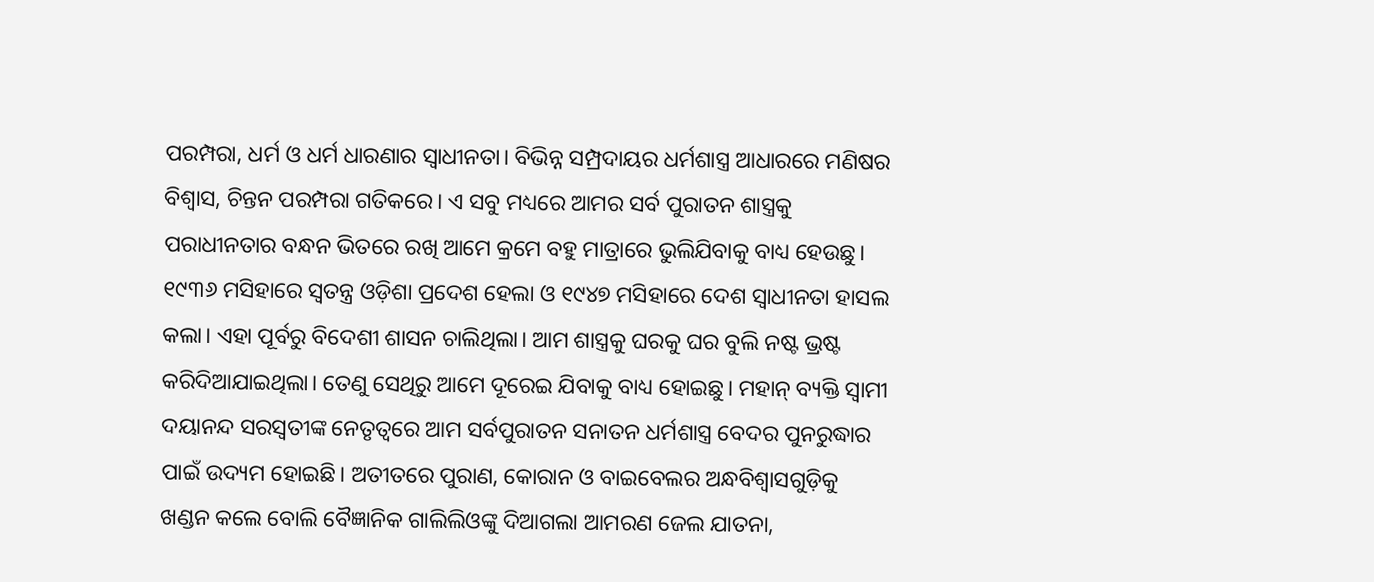ପରମ୍ପରା, ଧର୍ମ ଓ ଧର୍ମ ଧାରଣାର ସ୍ବାଧୀନତା। ବିଭିନ୍ନ ସମ୍ପ୍ରଦାୟର ଧର୍ମଶାସ୍ତ୍ର ଆଧାରରେ ମଣିଷର ବିଶ୍ୱାସ, ଚିନ୍ତନ ପରମ୍ପରା ଗତିକରେ। ଏ ସବୁ ମଧ୍ୟରେ ଆମର ସର୍ବ ପୁରାତନ ଶାସ୍ତ୍ରକୁ ପରାଧୀନତାର ବନ୍ଧନ ଭିତରେ ରଖି ଆମେ କ୍ରମେ ବହୁ ମାତ୍ରାରେ ଭୁଲିଯିବାକୁ ବାଧ୍ୟ ହେଉଛୁ। ୧୯୩୬ ମସିହାରେ ସ୍ବତନ୍ତ୍ର ଓଡ଼ିଶା ପ୍ରଦେଶ ହେଲା ଓ ୧୯୪୭ ମସିହାରେ ଦେଶ ସ୍ବାଧୀନତା ହାସଲ କଲା। ଏହା ପୂର୍ବରୁ ବିଦେଶୀ ଶାସନ ଚାଲିଥିଲା। ଆମ ଶାସ୍ତ୍ରକୁ ଘରକୁ ଘର ବୁଲି ନଷ୍ଟ ଭ୍ରଷ୍ଟ କରିଦିଆଯାଇଥିଲା। ତେଣୁ ସେଥିରୁ ଆମେ ଦୂରେଇ ଯିବାକୁ ବାଧ୍ୟ ହୋଇଛୁ। ମହାନ୍ ବ୍ୟକ୍ତି ସ୍ବାମୀ ଦୟାନନ୍ଦ ସରସ୍ବତୀଙ୍କ ନେତୃତ୍ୱରେ ଆମ ସର୍ବପୁରାତନ ସନାତନ ଧର୍ମଶାସ୍ତ୍ର ବେଦର ପୁନରୁଦ୍ଧାର ପାଇଁ ଉଦ୍ୟମ ହୋଇଛି। ଅତୀତରେ ପୁରାଣ, କୋରାନ ଓ ବାଇବେଲର ଅନ୍ଧବିଶ୍ୱାସଗୁଡ଼ିକୁ ଖଣ୍ଡନ କଲେ ବୋଲି ବୈଜ୍ଞାନିକ ଗାଲିଲିଓଙ୍କୁ ଦିଆଗଲା ଆମରଣ ଜେଲ ଯାତନା,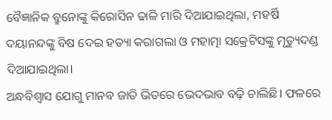ବୈଜ୍ଞାନିକ ବ୍ରୁନୋଙ୍କୁ କିରୋସିନ ଢାଳି ମାରି ଦିଆଯାଇଥିଲା, ମହର୍ଷି ଦୟାନନ୍ଦଙ୍କୁ ବିଷ ଦେଇ ହତ୍ୟା କରାଗଲା ଓ ମହାତ୍ମା ସକ୍ରେଟିସଙ୍କୁ ମୃତ୍ୟୁଦଣ୍ଡ ଦିଆଯାଇଥିଲା।
ଅନ୍ଧବିଶ୍ୱାସ ଯୋଗୁ ମାନବ ଜାତି ଭିତରେ ଭେଦଭାବ ବଢ଼ି ଚାଲିଛି। ଫଳରେ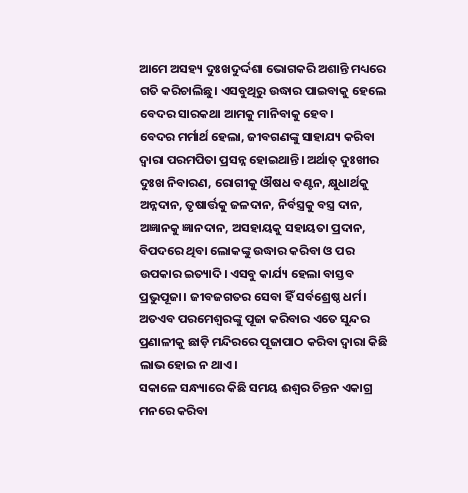ଆମେ ଅସହ୍ୟ ଦୁଃଖଦୁର୍ଦ୍ଦଶା ଭୋଗକରି ଅଶାନ୍ତି ମଧ୍ୟରେ ଗତି କରିଚାଲିଛୁ। ଏସବୁଥିରୁ ଉଦ୍ଧାର ପାଇବାକୁ ହେଲେ ବେଦର ସାରକଥା ଆମକୁ ମାନିବାକୁ ହେବ।
ବେଦର ମର୍ମାର୍ଥ ହେଲା, ଜୀବଗଣଙ୍କୁ ସାହାଯ୍ୟ କରିବା ଦ୍ୱାରା ପରମପିତା ପ୍ରସନ୍ନ ହୋଇଥାନ୍ତି। ଅର୍ଥାତ୍ ଦୁଃଖୀର ଦୁଃଖ ନିବାରଣ, ରୋଗୀକୁ ଔଷଧ ବଣ୍ଟନ, କ୍ଷୁଧାର୍ଥକୁ ଅନ୍ନଦାନ, ତୃଷାର୍ତ୍ତକୁ ଜଳଦାନ, ନିର୍ବସ୍ତ୍ରକୁ ବସ୍ତ୍ର ଦାନ, ଅଜ୍ଞାନକୁ ଜ୍ଞାନଦାନ, ଅସହାୟକୁ ସହାୟତା ପ୍ରଦାନ, ବିପଦରେ ଥିବା ଲୋକଙ୍କୁ ଉଦ୍ଧାର କରିବା ଓ ପର ଉପକାର ଇତ୍ୟାଦି। ଏସବୁ କାର୍ଯ୍ୟ ହେଲା ବାସ୍ତବ ପ୍ରଭୁପୂଜା। ଜୀବଜଗତର ସେବା ହିଁ ସର୍ବଶ୍ରେଷ୍ଠ ଧର୍ମ। ଅତଏବ ପରମେଶ୍ୱରଙ୍କୁ ପୂଜା କରିବାର ଏତେ ସୁନ୍ଦର ପ୍ରଣାଳୀକୁ ଛାଡ଼ି ମନ୍ଦିରରେ ପୂଜାପାଠ କରିବା ଦ୍ୱାରା କିଛି ଲାଭ ହୋଇ ନ ଥାଏ।
ସକାଳେ ସନ୍ଧ୍ୟାରେ କିଛି ସମୟ ଈଶ୍ୱର ଚିନ୍ତନ ଏକାଗ୍ର ମନରେ କରିବା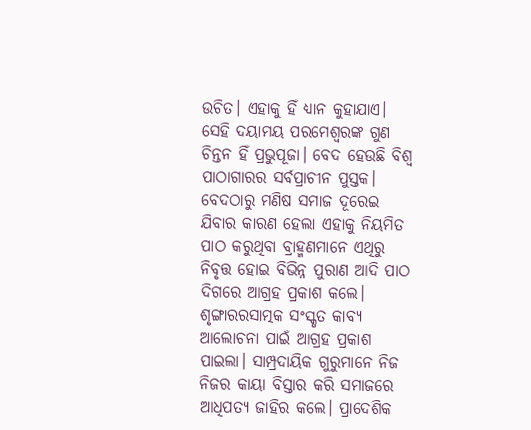ଉଚିତ। ଏହାକୁ ହିଁ ଧ୍ୟାନ କୁହାଯାଏ। ସେହି ଦୟାମୟ ପରମେଶ୍ୱରଙ୍କ ଗୁଣ ଚିନ୍ତନ ହିଁ ପ୍ରଭୁପୂଜା। ବେଦ ହେଉଛି ବିଶ୍ୱ ପାଠାଗାରର ସର୍ବପ୍ରାଚୀନ ପୁସ୍ତକ। ବେଦଠାରୁ ମଣିଷ ସମାଜ ଦୂରେଇ ଯିବାର କାରଣ ହେଲା ଏହାକୁ ନିୟମିତ ପାଠ କରୁଥିବା ବ୍ରାହ୍ମଣମାନେ ଏଥିରୁ ନିବୃତ୍ତ ହୋଇ ବିଭିନ୍ନ ପୁରାଣ ଆଦି ପାଠ ଦିଗରେ ଆଗ୍ରହ ପ୍ରକାଶ କଲେ। ଶୃଙ୍ଗାରରସାତ୍ମକ ସଂସ୍କୃତ କାବ୍ୟ ଆଲୋଚନା ପାଇଁ ଆଗ୍ରହ ପ୍ରକାଶ ପାଇଲା। ସାମ୍ପ୍ରଦାୟିକ ଗୁରୁମାନେ ନିଜ ନିଜର କାୟା ବିସ୍ତାର କରି ସମାଜରେ ଆଧିପତ୍ୟ ଜାହିର କଲେ। ପ୍ରାଦେଶିକ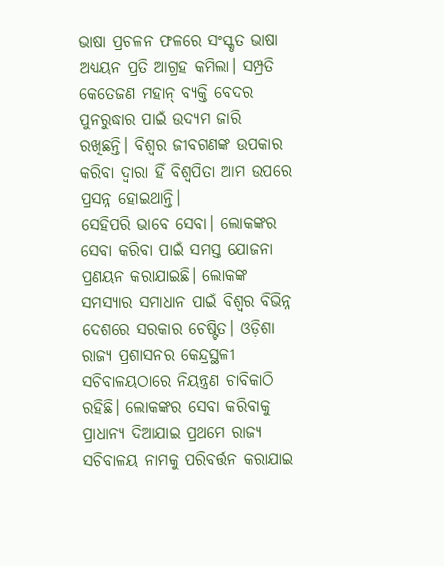ଭାଷା ପ୍ରଚଳନ ଫଳରେ ସଂସ୍କୃତ ଭାଷା ଅଧ୍ୟୟନ ପ୍ରତି ଆଗ୍ରହ କମିଲା। ସମ୍ପ୍ରତି କେତେଜଣ ମହାନ୍ ବ୍ୟକ୍ତି ବେଦର ପୁନରୁଦ୍ଧାର ପାଇଁ ଉଦ୍ୟମ ଜାରି ରଖିଛନ୍ତି। ବିଶ୍ୱର ଜୀବଗଣଙ୍କ ଉପକାର କରିବା ଦ୍ୱାରା ହିଁ ବିଶ୍ୱପିତା ଆମ ଉପରେ ପ୍ରସନ୍ନ ହୋଇଥାନ୍ତି।
ସେହିପରି ଭାବେ ସେବା। ଲୋକଙ୍କର ସେବା କରିବା ପାଇଁ ସମସ୍ତ ଯୋଜନା ପ୍ରଣୟନ କରାଯାଇଛି। ଲୋକଙ୍କ ସମସ୍ୟାର ସମାଧାନ ପାଇଁ ବିଶ୍ୱର ବିଭିନ୍ନ ଦେଶରେ ସରକାର ଚେଷ୍ଟିତ। ଓଡ଼ିଶା ରାଜ୍ୟ ପ୍ରଶାସନର କେନ୍ଦ୍ରସ୍ଥଳୀ ସଚିବାଳୟଠାରେ ନିୟନ୍ତ୍ରଣ ଚାବିକାଠି ରହିଛି। ଲୋକଙ୍କର ସେବା କରିବାକୁ ପ୍ରାଧାନ୍ୟ ଦିଆଯାଇ ପ୍ରଥମେ ରାଜ୍ୟ ସଚିବାଳୟ ନାମକୁ ପରିବର୍ତ୍ତନ କରାଯାଇ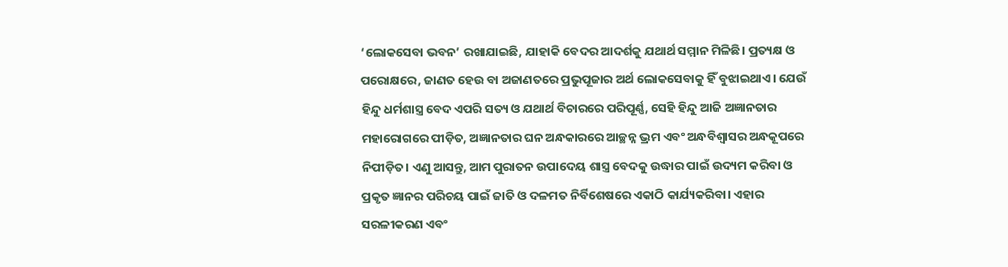‘ଲୋକସେବା ଭବନ’ ରଖାଯାଇଛି, ଯାହାକି ବେଦର ଆଦର୍ଶକୁ ଯଥାର୍ଥ ସମ୍ମାନ ମିଳିଛି। ପ୍ରତ୍ୟକ୍ଷ ଓ ପରୋକ୍ଷରେ, ଜାଣତ ହେଉ ବା ଅଜାଣତରେ ପ୍ରଭୁପୂଜାର ଅର୍ଥ ଲୋକସେବାକୁ ହିଁ ବୁଝାଇଥାଏ। ଯେଉଁ ହିନ୍ଦୁ ଧର୍ମଶାସ୍ତ୍ର ବେଦ ଏପରି ସତ୍ୟ ଓ ଯଥାର୍ଥ ବିଚାରରେ ପରିପୂର୍ଣ୍ଣ, ସେହି ହିନ୍ଦୁ ଆଜି ଅଜ୍ଞାନତାର ମହାରୋଗରେ ପୀଡ଼ିତ, ଅଜ୍ଞାନତାର ଘନ ଅନ୍ଧକାରରେ ଆଚ୍ଛନ୍ନ ଭ୍ରମ ଏବଂ ଅନ୍ଧବିଶ୍ୱାସର ଅନ୍ଧକୂପରେ ନିପୀଡ଼ିତ। ଏଣୁ ଆସନ୍ତୁ, ଆମ ପୁରାତନ ଉପାଦେୟ ଶାସ୍ତ୍ର ବେଦକୁ ଉଦ୍ଧାର ପାଇଁ ଉଦ୍ୟମ କରିବା ଓ ପ୍ରକୃତ ଜ୍ଞାନର ପରିଚୟ ପାଇଁ ଜାତି ଓ ଦଳମତ ନିର୍ବିଶେଷରେ ଏକାଠି କାର୍ଯ୍ୟକରିବା। ଏହାର ସରଳୀକରଣ ଏବଂ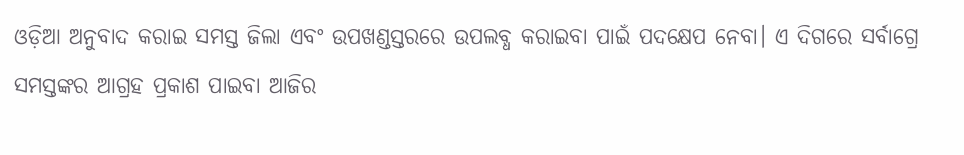ଓଡ଼ିଆ ଅନୁବାଦ କରାଇ ସମସ୍ତ ଜିଲା ଏବଂ ଉପଖଣ୍ଡସ୍ତରରେ ଉପଲବ୍ଧ କରାଇବା ପାଇଁ ପଦକ୍ଷେପ ନେବା। ଏ ଦିଗରେ ସର୍ବାଗ୍ରେ ସମସ୍ତଙ୍କର ଆଗ୍ରହ ପ୍ରକାଶ ପାଇବା ଆଜିର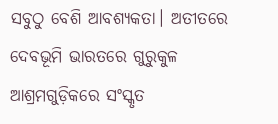ସବୁଠୁ ବେଶି ଆବଶ୍ୟକତା। ଅତୀତରେ ଦେବଭୂମି ଭାରତରେ ଗୁରୁକୁଳ ଆଶ୍ରମଗୁଡ଼ିକରେ ସଂସ୍କୃତ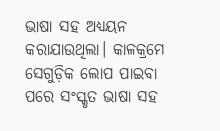ଭାଷା ସହ ଅଧ୍ୟୟନ କରାଯାଉଥିଲା। କାଳକ୍ରମେ ସେଗୁଡ଼ିକ ଲୋପ ପାଇବା ପରେ ସଂସ୍କୃତ ଭାଷା ସହ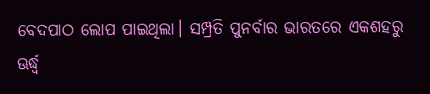ବେଦପାଠ ଲୋପ ପାଇଥିଲା। ସମ୍ପ୍ରତି ପୁନର୍ବାର ଭାରତରେ ଏକଶହରୁ ଊର୍ଦ୍ଧ୍ୱ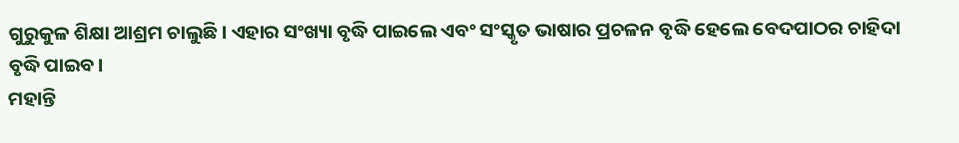ଗୁରୁକୁଳ ଶିକ୍ଷା ଆଶ୍ରମ ଚାଲୁଛି। ଏହାର ସଂଖ୍ୟା ବୃଦ୍ଧି ପାଇଲେ ଏବଂ ସଂସ୍କୃତ ଭାଷାର ପ୍ରଚଳନ ବୃଦ୍ଧି ହେଲେ ବେଦପାଠର ଚାହିଦା ବୃଦ୍ଧି ପାଇବ।
ମହାନ୍ତି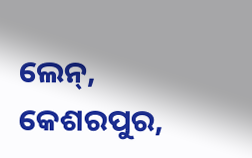ଲେନ୍, କେଶରପୁର,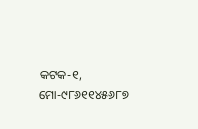କଟକ-୧, ମୋ-୯୮୬୧୧୪୫୬୮୭